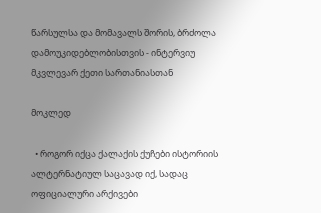წარსულსა და მომავალს შორის, ბრძოლა დამოუკიდებლობისთვის - ინტერვიუ მკვლევარ ქეთი სართანიასთან

მოკლედ

  • როგორ იქცა ქალაქის ქუჩები ისტორიის ალტერნატიულ საცავად იქ, სადაც ოფიციალური არქივები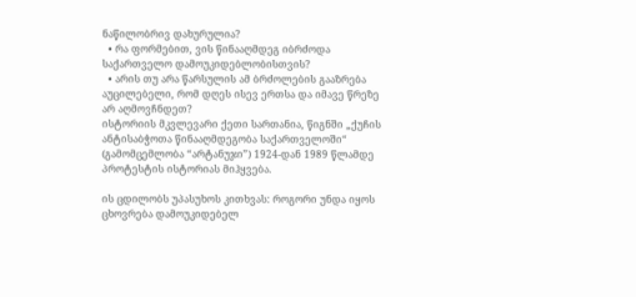ნაწილობრივ დახურულია?
  • რა ფორმებით, ვის წინააღმდეგ იბრძოდა საქართველო დამოუკიდებლობისთვის?
  • არის თუ არა წარსულის ამ ბრძოლების გააზრება აუცილებელი, რომ დღეს ისევ ერთსა და იმავე წრეზე არ აღმოვჩნდეთ?
ისტორიის მკვლევარი ქეთი სართანია, წიგნში „ქუჩის ანტისაბჭოთა წინააღმდეგობა საქართველოში“ (გამომცემლობა “არტანუჯი”) 1924-დან 1989 წლამდე პროტესტის ისტორიას მიჰყვება.

ის ცდილობს უპასუხოს კითხვას: როგორი უნდა იყოს ცხოვრება დამოუკიდებელ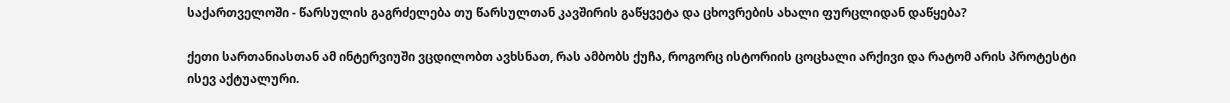საქართველოში - წარსულის გაგრძელება თუ წარსულთან კავშირის გაწყვეტა და ცხოვრების ახალი ფურცლიდან დაწყება?

ქეთი სართანიასთან ამ ინტერვიუში ვცდილობთ ავხსნათ, რას ამბობს ქუჩა, როგორც ისტორიის ცოცხალი არქივი და რატომ არის პროტესტი ისევ აქტუალური.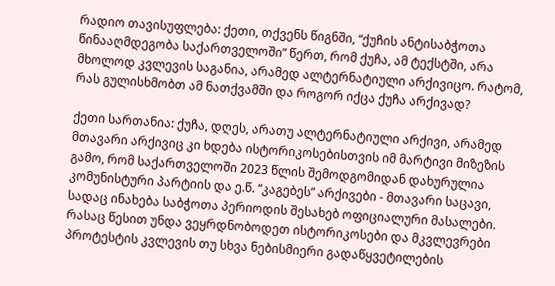რადიო თავისუფლება: ქეთი, თქვენს წიგნში, “ქუჩის ანტისაბჭოთა წინააღმდეგობა საქართველოში” წერთ, რომ ქუჩა, ამ ტექსტში, არა მხოლოდ კვლევის საგანია, არამედ ალტერნატიული არქივიცო. რატომ, რას გულისხმობთ ამ ნათქვამში და როგორ იქცა ქუჩა არქივად?

ქეთი სართანია: ქუჩა, დღეს, არათუ ალტერნატიული არქივი, არამედ მთავარი არქივიც კი ხდება ისტორიკოსებისთვის იმ მარტივი მიზეზის გამო, რომ საქართველოში 2023 წლის შემოდგომიდან დახურულია კომუნისტური პარტიის და ე.წ. “კაგებეს” არქივები - მთავარი საცავი, სადაც ინახება საბჭოთა პერიოდის შესახებ ოფიციალური მასალები. რასაც წესით უნდა ვეყრდნობოდეთ ისტორიკოსები და მკვლევრები პროტესტის კვლევის თუ სხვა ნებისმიერი გადაწყვეტილების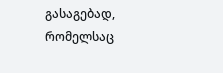გასაგებად, რომელსაც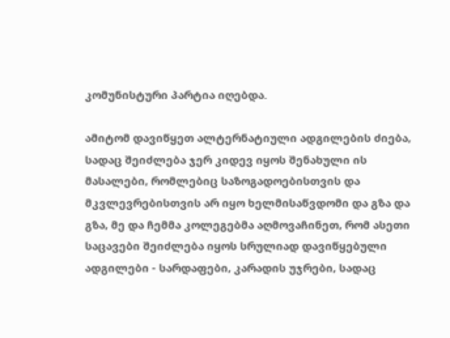კომუნისტური პარტია იღებდა.

ამიტომ დავიწყეთ ალტერნატიული ადგილების ძიება, სადაც შეიძლება ჯერ კიდევ იყოს შენახული ის მასალები, რომლებიც საზოგადოებისთვის და მკვლევრებისთვის არ იყო ხელმისაწვდომი და გზა და გზა, მე და ჩემმა კოლეგებმა აღმოვაჩინეთ, რომ ასეთი საცავები შეიძლება იყოს სრულიად დავიწყებული ადგილები - სარდაფები, კარადის უჯრები, სადაც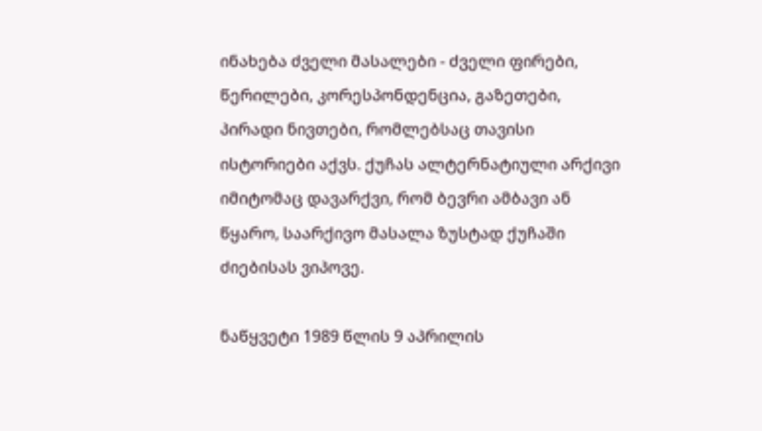ინახება ძველი მასალები - ძველი ფირები, წერილები, კორესპონდენცია, გაზეთები, პირადი ნივთები, რომლებსაც თავისი ისტორიები აქვს. ქუჩას ალტერნატიული არქივი იმიტომაც დავარქვი, რომ ბევრი ამბავი ან წყარო, საარქივო მასალა ზუსტად ქუჩაში ძიებისას ვიპოვე.

ნაწყვეტი 1989 წლის 9 აპრილის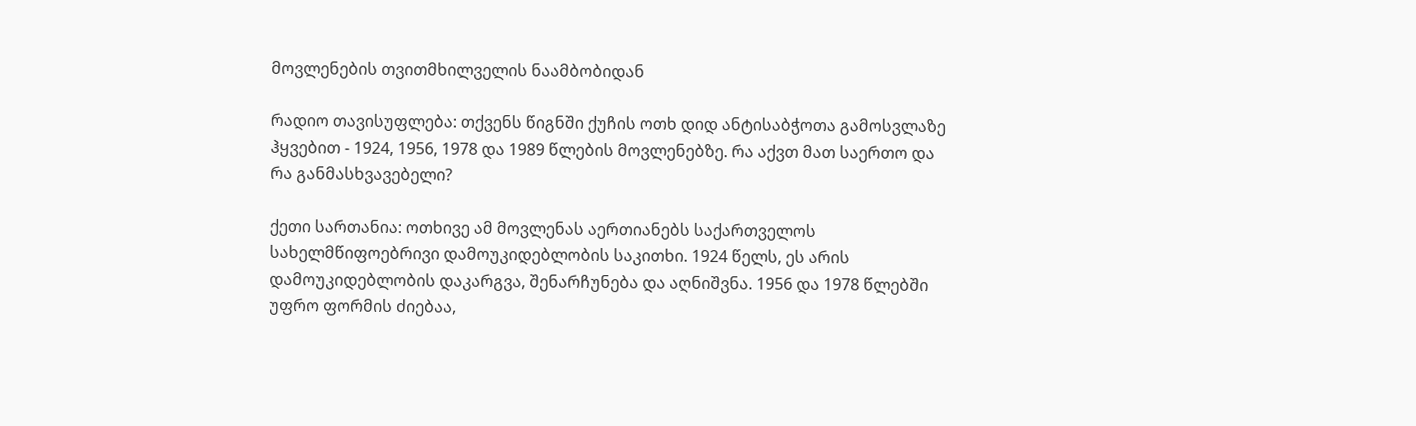მოვლენების თვითმხილველის ნაამბობიდან

რადიო თავისუფლება: თქვენს წიგნში ქუჩის ოთხ დიდ ანტისაბჭოთა გამოსვლაზე ჰყვებით - 1924, 1956, 1978 და 1989 წლების მოვლენებზე. რა აქვთ მათ საერთო და რა განმასხვავებელი?

ქეთი სართანია: ოთხივე ამ მოვლენას აერთიანებს საქართველოს სახელმწიფოებრივი დამოუკიდებლობის საკითხი. 1924 წელს, ეს არის დამოუკიდებლობის დაკარგვა, შენარჩუნება და აღნიშვნა. 1956 და 1978 წლებში უფრო ფორმის ძიებაა,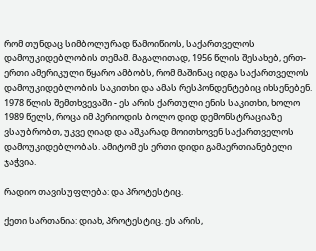რომ თუნდაც სიმბოლურად წამოიწიოს, საქართველოს დამოუკიდებლობის თემამ. მაგალითად, 1956 წლის შესახებ, ერთ-ერთი ამერიკული წყარო ამბობს, რომ მაშინაც იდგა საქართველოს დამოუკიდებლობის საკითხი და ამას რესპონდენტებიც იხსენებენ. 1978 წლის შემთხვევაში - ეს არის ქართული ენის საკითხი, ხოლო 1989 წელს, როცა იმ პერიოდის ბოლო დიდ დემონსტრაციაზე ვსაუბრობთ, უკვე ღიად და აშკარად მოითხოვენ საქართველოს დამოუკიდებლობას. ამიტომ ეს ერთი დიდი გამაერთიანებელი ჯაჭვია.

რადიო თავისუფლება: და პროტესტიც.

ქეთი სართანია: დიახ, პროტესტიც. ეს არის,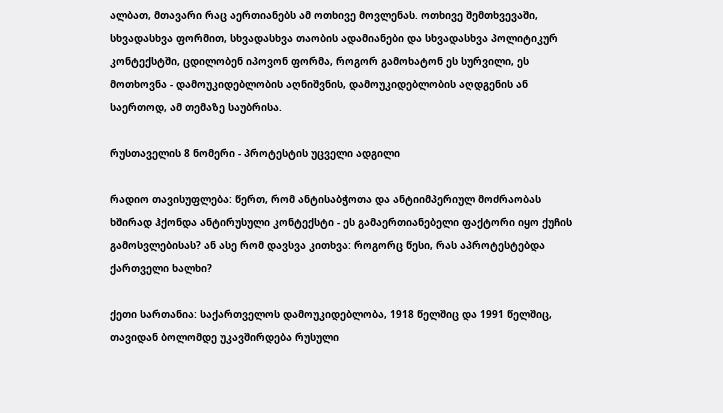ალბათ, მთავარი რაც აერთიანებს ამ ოთხივე მოვლენას. ოთხივე შემთხვევაში, სხვადასხვა ფორმით, სხვადასხვა თაობის ადამიანები და სხვადასხვა პოლიტიკურ კონტექსტში, ცდილობენ იპოვონ ფორმა, როგორ გამოხატონ ეს სურვილი, ეს მოთხოვნა - დამოუკიდებლობის აღნიშვნის, დამოუკიდებლობის აღდგენის ან საერთოდ, ამ თემაზე საუბრისა.

რუსთაველის 8 ნომერი - პროტესტის უცველი ადგილი

რადიო თავისუფლება: წერთ, რომ ანტისაბჭოთა და ანტიიმპერიულ მოძრაობას ხშირად ჰქონდა ანტირუსული კონტექსტი - ეს გამაერთიანებელი ფაქტორი იყო ქუჩის გამოსვლებისას? ან ასე რომ დავსვა კითხვა: როგორც წესი, რას აპროტესტებდა ქართველი ხალხი?

ქეთი სართანია: საქართველოს დამოუკიდებლობა, 1918 წელშიც და 1991 წელშიც, თავიდან ბოლომდე უკავშირდება რუსული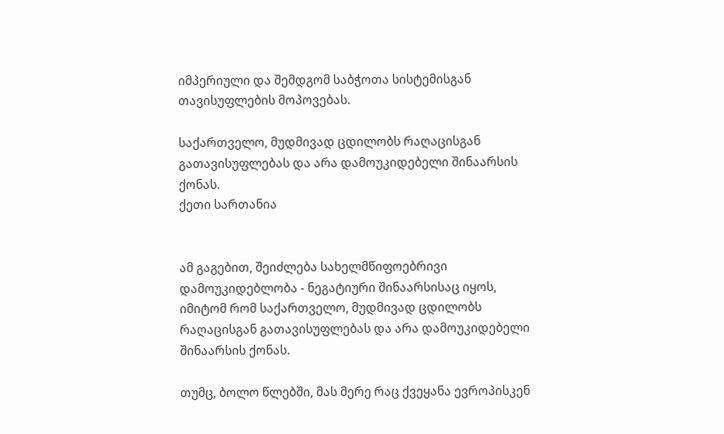იმპერიული და შემდგომ საბჭოთა სისტემისგან თავისუფლების მოპოვებას.

საქართველო, მუდმივად ცდილობს რაღაცისგან გათავისუფლებას და არა დამოუკიდებელი შინაარსის ქონას.
ქეთი სართანია


ამ გაგებით, შეიძლება სახელმწიფოებრივი დამოუკიდებლობა - ნეგატიური შინაარსისაც იყოს, იმიტომ რომ საქართველო, მუდმივად ცდილობს რაღაცისგან გათავისუფლებას და არა დამოუკიდებელი შინაარსის ქონას.

თუმც, ბოლო წლებში, მას მერე რაც ქვეყანა ევროპისკენ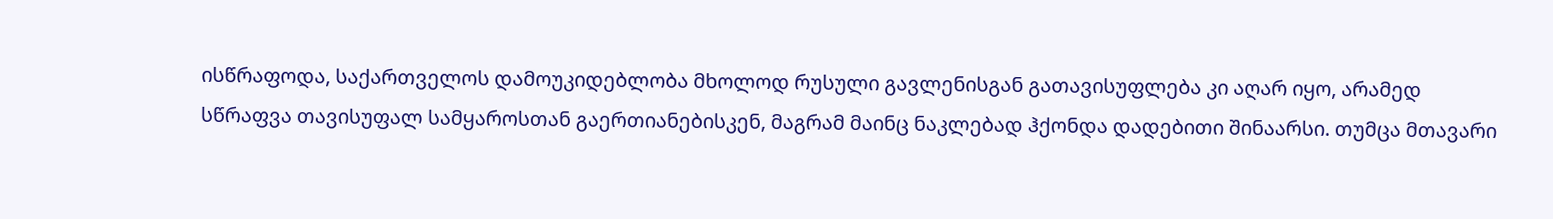ისწრაფოდა, საქართველოს დამოუკიდებლობა მხოლოდ რუსული გავლენისგან გათავისუფლება კი აღარ იყო, არამედ სწრაფვა თავისუფალ სამყაროსთან გაერთიანებისკენ, მაგრამ მაინც ნაკლებად ჰქონდა დადებითი შინაარსი. თუმცა მთავარი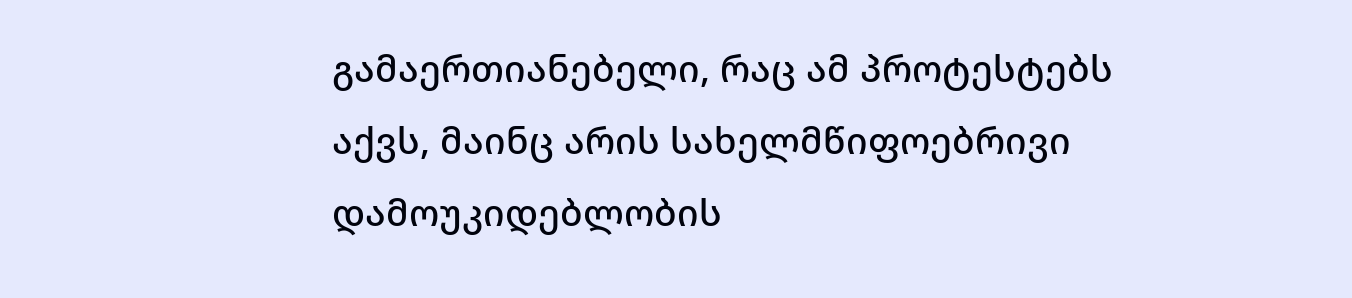გამაერთიანებელი, რაც ამ პროტესტებს აქვს, მაინც არის სახელმწიფოებრივი დამოუკიდებლობის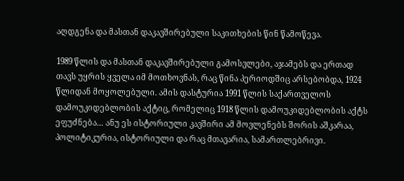აღდგენა და მასთან დაკავშირებული საკითხების წინ წამოწევა.

1989 წლის და მასთან დაკავშირებული გამოსვლები, აჯამებს და ერთად თავს უყრის ყველა იმ მოთხოვნას, რაც წინა პერიოდშიც არსებობდა, 1924 წლიდან მოყოლებული. ამის დასტურია 1991 წლის საქართველოს დამოუკიდებლობის აქტიც, რომელიც 1918 წლის დამოუკიდებლობის აქტს ეფუძნება… ანუ ეს ისტორიული კავშირი ამ მოვლენებს შორის აშკარაა, პოლიტიკურია, ისტორიული და რაც მთავარია, სამართლებრივი.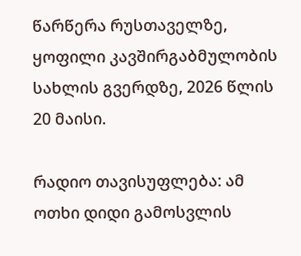წარწერა რუსთაველზე, ყოფილი კავშირგაბმულობის სახლის გვერდზე, 2026 წლის 20 მაისი.

რადიო თავისუფლება: ამ ოთხი დიდი გამოსვლის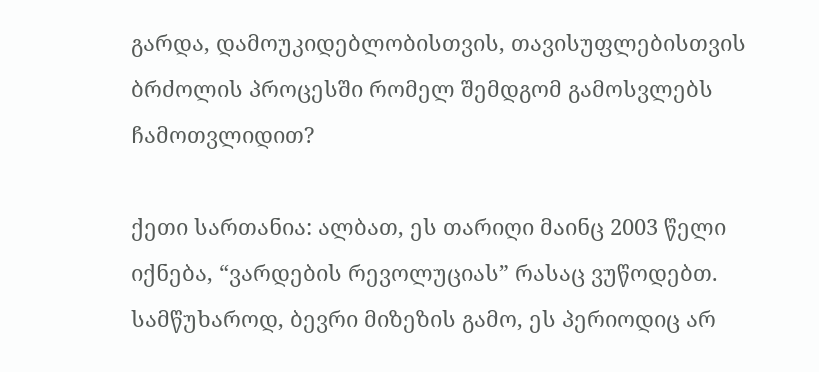გარდა, დამოუკიდებლობისთვის, თავისუფლებისთვის ბრძოლის პროცესში რომელ შემდგომ გამოსვლებს ჩამოთვლიდით?

ქეთი სართანია: ალბათ, ეს თარიღი მაინც 2003 წელი იქნება, “ვარდების რევოლუციას” რასაც ვუწოდებთ. სამწუხაროდ, ბევრი მიზეზის გამო, ეს პერიოდიც არ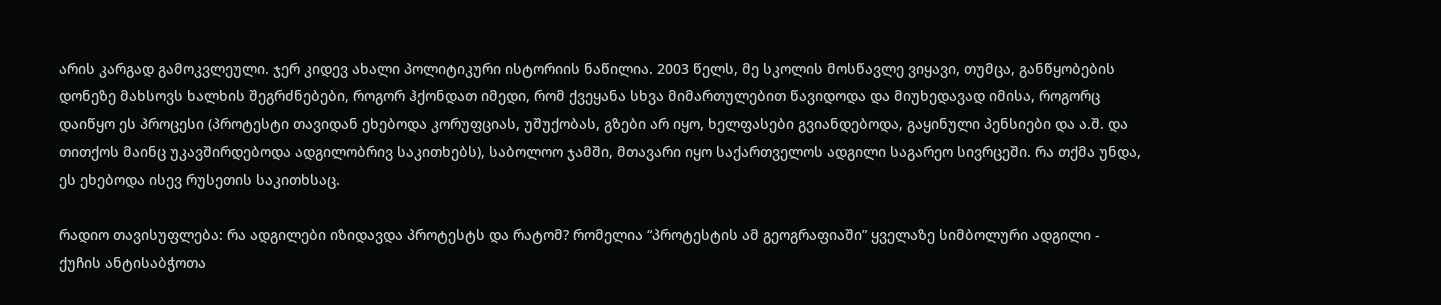არის კარგად გამოკვლეული. ჯერ კიდევ ახალი პოლიტიკური ისტორიის ნაწილია. 2003 წელს, მე სკოლის მოსწავლე ვიყავი, თუმცა, განწყობების დონეზე მახსოვს ხალხის შეგრძნებები, როგორ ჰქონდათ იმედი, რომ ქვეყანა სხვა მიმართულებით წავიდოდა და მიუხედავად იმისა, როგორც დაიწყო ეს პროცესი (პროტესტი თავიდან ეხებოდა კორუფციას, უშუქობას, გზები არ იყო, ხელფასები გვიანდებოდა, გაყინული პენსიები და ა.შ. და თითქოს მაინც უკავშირდებოდა ადგილობრივ საკითხებს), საბოლოო ჯამში, მთავარი იყო საქართველოს ადგილი საგარეო სივრცეში. რა თქმა უნდა, ეს ეხებოდა ისევ რუსეთის საკითხსაც.

რადიო თავისუფლება: რა ადგილები იზიდავდა პროტესტს და რატომ? რომელია “პროტესტის ამ გეოგრაფიაში” ყველაზე სიმბოლური ადგილი - ქუჩის ანტისაბჭოთა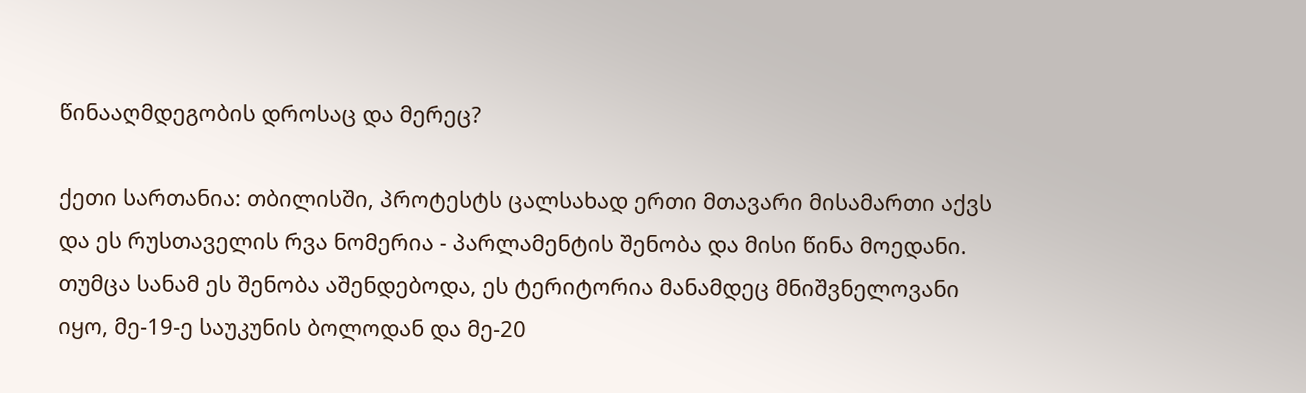წინააღმდეგობის დროსაც და მერეც?

ქეთი სართანია: თბილისში, პროტესტს ცალსახად ერთი მთავარი მისამართი აქვს და ეს რუსთაველის რვა ნომერია - პარლამენტის შენობა და მისი წინა მოედანი. თუმცა სანამ ეს შენობა აშენდებოდა, ეს ტერიტორია მანამდეც მნიშვნელოვანი იყო, მე-19-ე საუკუნის ბოლოდან და მე-20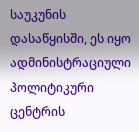საუკუნის დასაწყისში, ეს იყო ადმინისტრაციული პოლიტიკური ცენტრის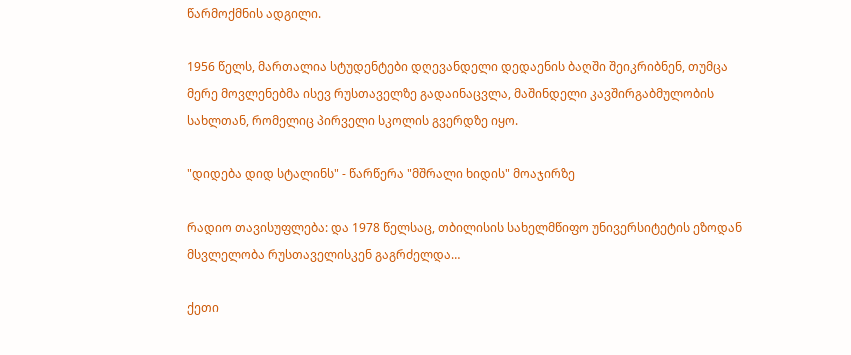წარმოქმნის ადგილი.

1956 წელს, მართალია სტუდენტები დღევანდელი დედაენის ბაღში შეიკრიბნენ, თუმცა მერე მოვლენებმა ისევ რუსთაველზე გადაინაცვლა, მაშინდელი კავშირგაბმულობის სახლთან, რომელიც პირველი სკოლის გვერდზე იყო.

"დიდება დიდ სტალინს" - წარწერა "მშრალი ხიდის" მოაჯირზე

რადიო თავისუფლება: და 1978 წელსაც, თბილისის სახელმწიფო უნივერსიტეტის ეზოდან მსვლელობა რუსთაველისკენ გაგრძელდა…

ქეთი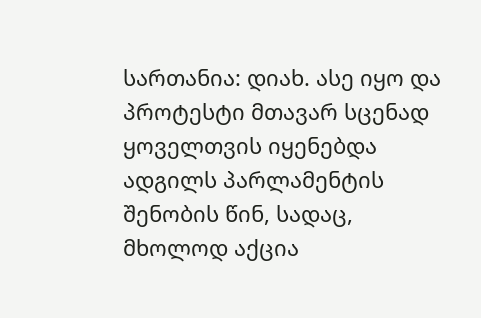სართანია: დიახ. ასე იყო და პროტესტი მთავარ სცენად ყოველთვის იყენებდა ადგილს პარლამენტის შენობის წინ, სადაც, მხოლოდ აქცია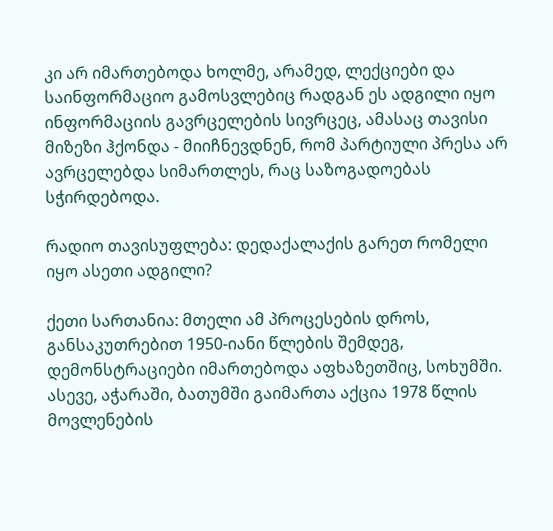კი არ იმართებოდა ხოლმე, არამედ, ლექციები და საინფორმაციო გამოსვლებიც რადგან ეს ადგილი იყო ინფორმაციის გავრცელების სივრცეც, ამასაც თავისი მიზეზი ჰქონდა - მიიჩნევდნენ, რომ პარტიული პრესა არ ავრცელებდა სიმართლეს, რაც საზოგადოებას სჭირდებოდა.

რადიო თავისუფლება: დედაქალაქის გარეთ რომელი იყო ასეთი ადგილი?

ქეთი სართანია: მთელი ამ პროცესების დროს, განსაკუთრებით 1950-იანი წლების შემდეგ, დემონსტრაციები იმართებოდა აფხაზეთშიც, სოხუმში. ასევე, აჭარაში, ბათუმში გაიმართა აქცია 1978 წლის მოვლენების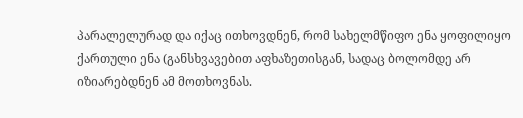პარალელურად და იქაც ითხოვდნენ, რომ სახელმწიფო ენა ყოფილიყო ქართული ენა (განსხვავებით აფხაზეთისგან, სადაც ბოლომდე არ იზიარებდნენ ამ მოთხოვნას.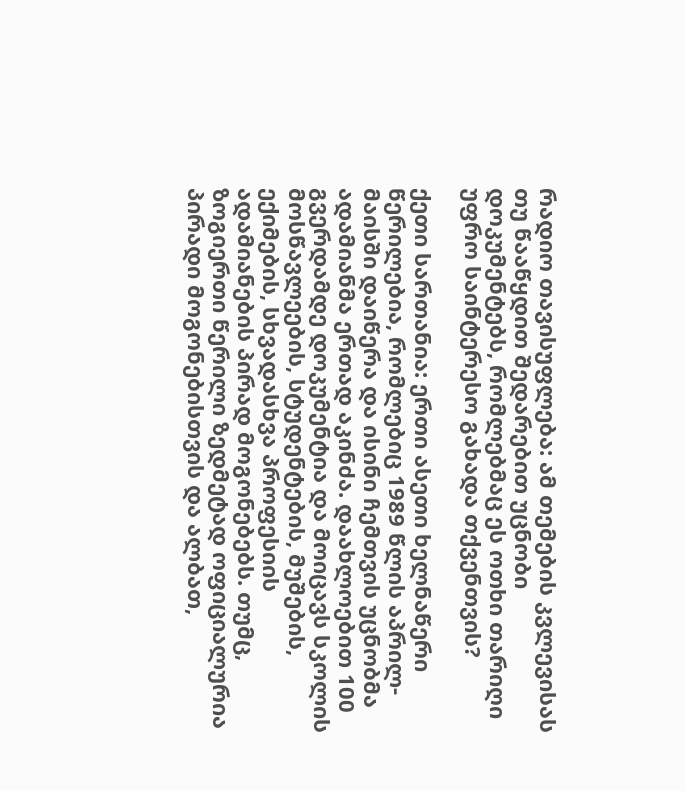რადიო თავისუფლება: ამ თემების კვლევისას თუ წააწყდით შედარებით უცნობი დოკუმენტებს, რომლებმაც ეს ოთხი თარიღი უფრო საინტერესო გახადა თქვენთვის?

ქეთი სართანია: ერთი ასეთი ხელნაწერი წერილებია, რომლებიც 1989 წლის აპრილ-მაისში დაიწერა და ისინი ჩემთვის უცნობმა ადამიანმა ერთად აკინძა. დაახლოებით 100 გვერდამდე დოკუმენტია და მოიცავს სკოლის მოსწავლეების, სტუდენტების, მუშების, ექიმების, სხვადასხვა პროფესიის ადამიანების პირად მოგონებებს. თუმც, ზოგიერთი წერილი ზედმეტად ოფიციალურია პირადი მოგონებისთვის და ალბათ,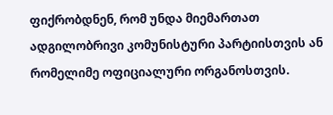ფიქრობდნენ, რომ უნდა მიემართათ ადგილობრივი კომუნისტური პარტიისთვის ან რომელიმე ოფიციალური ორგანოსთვის.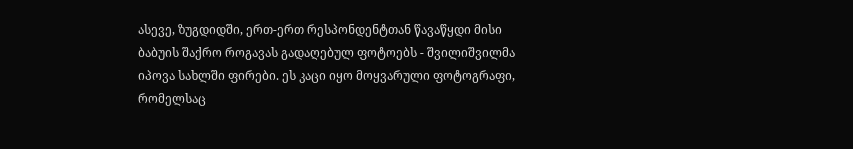ასევე, ზუგდიდში, ერთ-ერთ რესპონდენტთან წავაწყდი მისი ბაბუის შაქრო როგავას გადაღებულ ფოტოებს - შვილიშვილმა იპოვა სახლში ფირები. ეს კაცი იყო მოყვარული ფოტოგრაფი, რომელსაც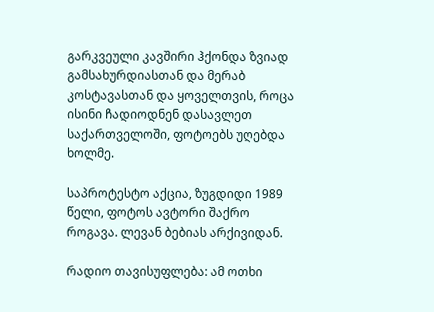გარკვეული კავშირი ჰქონდა ზვიად გამსახურდიასთან და მერაბ კოსტავასთან და ყოველთვის, როცა ისინი ჩადიოდნენ დასავლეთ საქართველოში, ფოტოებს უღებდა ხოლმე.

საპროტესტო აქცია, ზუგდიდი 1989 წელი, ფოტოს ავტორი შაქრო როგავა. ლევან ბებიას არქივიდან.

რადიო თავისუფლება: ამ ოთხი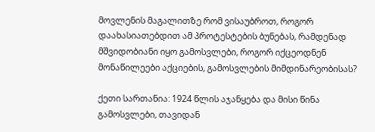მოვლენის მაგალითზე რომ ვისაუბროთ, როგორ დაახასიათებდით ამ პროტესტების ბუნებას, რამდენად მშვიდობიანი იყო გამოსვლები, როგორ იქცეოდნენ მონაწილეები აქციების, გამოსვლების მიმდინარეობისას?

ქეთი სართანია: 1924 წლის აჯანყება და მისი წინა გამოსვლები, თავიდან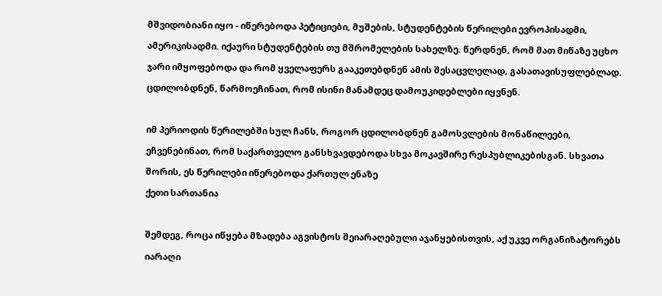მშვიდობიანი იყო - იწერებოდა პეტიციები, მუშების, სტუდენტების წერილები ევროპისადმი, ამერიკისადმი. იქაური სტუდენტების თუ მშრომელების სახელზე. წერდნენ, რომ მათ მიწაზე უცხო ჯარი იმყოფებოდა და რომ ყველაფერს გააკეთებდნენ ამის შესაცვლელად, გასათავისუფლებლად. ცდილობდნენ, წარმოეჩინათ, რომ ისინი მანამდეც დამოუკიდებლები იყვნენ.

იმ პერიოდის წერილებში სულ ჩანს, როგორ ცდილობდნენ გამოსვლების მონაწილეები, ეჩვენებინათ, რომ საქართველო განსხვავდებოდა სხვა მოკავშირე რესპუბლიკებისგან. სხვათა შორის, ეს წერილები იწერებოდა ქართულ ენაზე
ქეთი სართანია

შემდეგ, როცა იწყება მზადება აგვისტოს შეიარაღებული აჯანყებისთვის, აქ უკვე ორგანიზატორებს იარაღი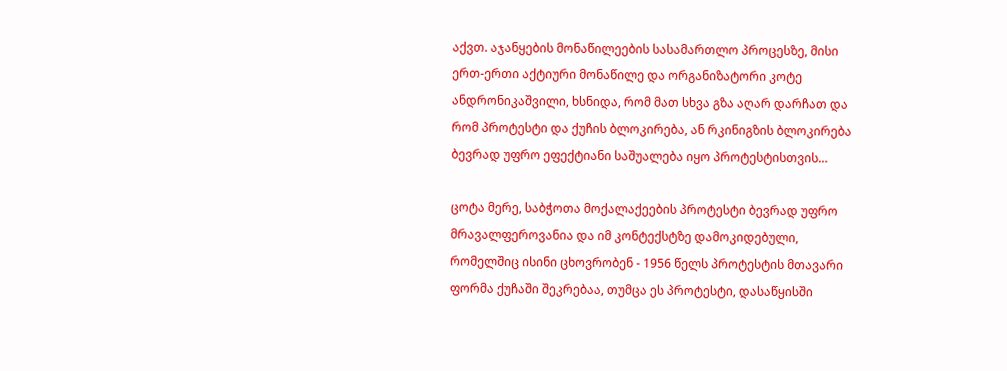აქვთ. აჯანყების მონაწილეების სასამართლო პროცესზე, მისი ერთ-ერთი აქტიური მონაწილე და ორგანიზატორი კოტე ანდრონიკაშვილი, ხსნიდა, რომ მათ სხვა გზა აღარ დარჩათ და რომ პროტესტი და ქუჩის ბლოკირება, ან რკინიგზის ბლოკირება ბევრად უფრო ეფექტიანი საშუალება იყო პროტესტისთვის…

ცოტა მერე, საბჭოთა მოქალაქეების პროტესტი ბევრად უფრო მრავალფეროვანია და იმ კონტექსტზე დამოკიდებული, რომელშიც ისინი ცხოვრობენ - 1956 წელს პროტესტის მთავარი ფორმა ქუჩაში შეკრებაა, თუმცა ეს პროტესტი, დასაწყისში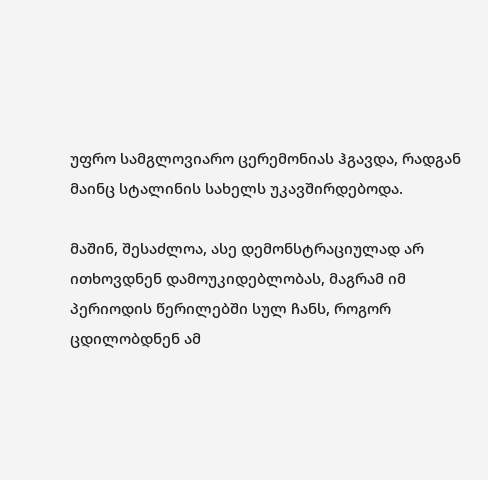უფრო სამგლოვიარო ცერემონიას ჰგავდა, რადგან მაინც სტალინის სახელს უკავშირდებოდა.

მაშინ, შესაძლოა, ასე დემონსტრაციულად არ ითხოვდნენ დამოუკიდებლობას, მაგრამ იმ პერიოდის წერილებში სულ ჩანს, როგორ ცდილობდნენ ამ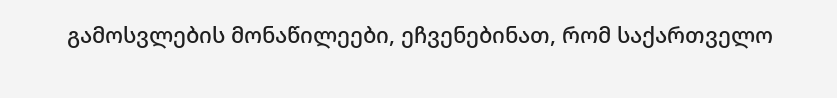გამოსვლების მონაწილეები, ეჩვენებინათ, რომ საქართველო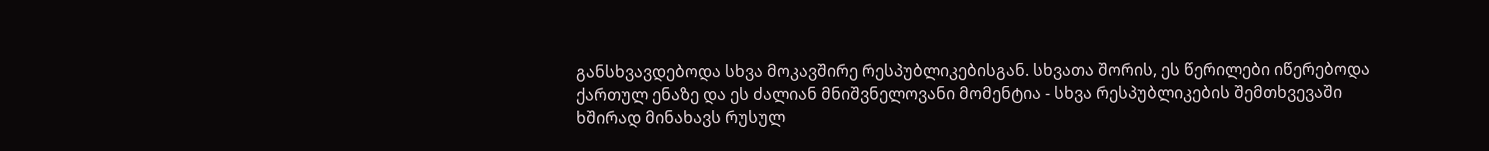განსხვავდებოდა სხვა მოკავშირე რესპუბლიკებისგან. სხვათა შორის, ეს წერილები იწერებოდა ქართულ ენაზე და ეს ძალიან მნიშვნელოვანი მომენტია - სხვა რესპუბლიკების შემთხვევაში ხშირად მინახავს რუსულ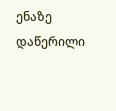ენაზე დაწერილი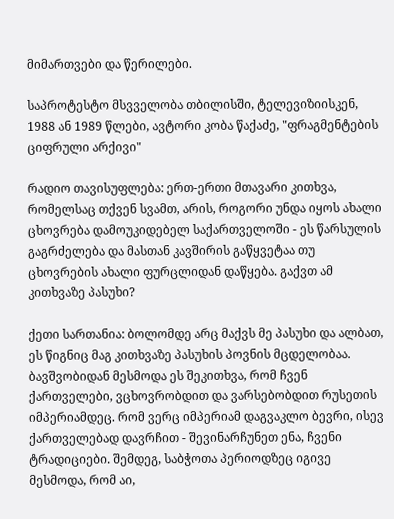მიმართვები და წერილები.

საპროტესტო მსვველობა თბილისში, ტელევიზიისკენ, 1988 ან 1989 წლები, ავტორი კობა წაქაძე, "ფრაგმენტების ციფრული არქივი"

რადიო თავისუფლება: ერთ-ერთი მთავარი კითხვა, რომელსაც თქვენ სვამთ, არის, როგორი უნდა იყოს ახალი ცხოვრება დამოუკიდებელ საქართველოში - ეს წარსულის გაგრძელება და მასთან კავშირის გაწყვეტაა თუ ცხოვრების ახალი ფურცლიდან დაწყება. გაქვთ ამ კითხვაზე პასუხი?

ქეთი სართანია: ბოლომდე არც მაქვს მე პასუხი და ალბათ, ეს წიგნიც მაგ კითხვაზე პასუხის პოვნის მცდელობაა. ბავშვობიდან მესმოდა ეს შეკითხვა, რომ ჩვენ ქართველები, ვცხოვრობდით და ვარსებობდით რუსეთის იმპერიამდეც. რომ ვერც იმპერიამ დაგვაკლო ბევრი, ისევ ქართველებად დავრჩით - შევინარჩუნეთ ენა, ჩვენი ტრადიციები. შემდეგ, საბჭოთა პერიოდზეც იგივე მესმოდა, რომ აი,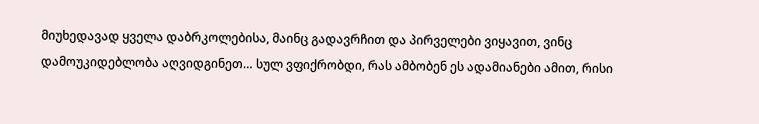მიუხედავად ყველა დაბრკოლებისა, მაინც გადავრჩით და პირველები ვიყავით, ვინც დამოუკიდებლობა აღვიდგინეთ… სულ ვფიქრობდი, რას ამბობენ ეს ადამიანები ამით, რისი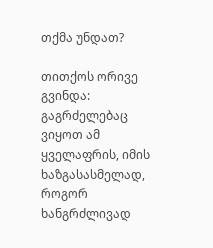თქმა უნდათ?

თითქოს ორივე გვინდა: გაგრძელებაც ვიყოთ ამ ყველაფრის, იმის ხაზგასასმელად, როგორ ხანგრძლივად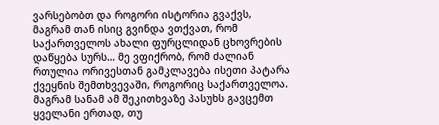ვარსებობთ და როგორი ისტორია გვაქვს, მაგრამ თან ისიც გვინდა ვთქვათ, რომ საქართველოს ახალი ფურცლიდან ცხოვრების დაწყება სურს… მე ვფიქრობ, რომ ძალიან რთულია ორივესთან გამკლავება ისეთი პატარა ქვეყნის შემთხვევაში, როგორიც საქართველოა. მაგრამ სანამ ამ შეკითხვაზე პასუხს გავცემთ ყველანი ერთად, თუ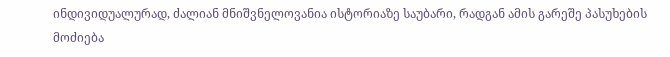ინდივიდუალურად, ძალიან მნიშვნელოვანია ისტორიაზე საუბარი, რადგან ამის გარეშე პასუხების მოძიება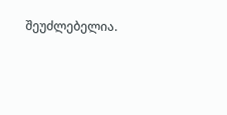შეუძლებელია.